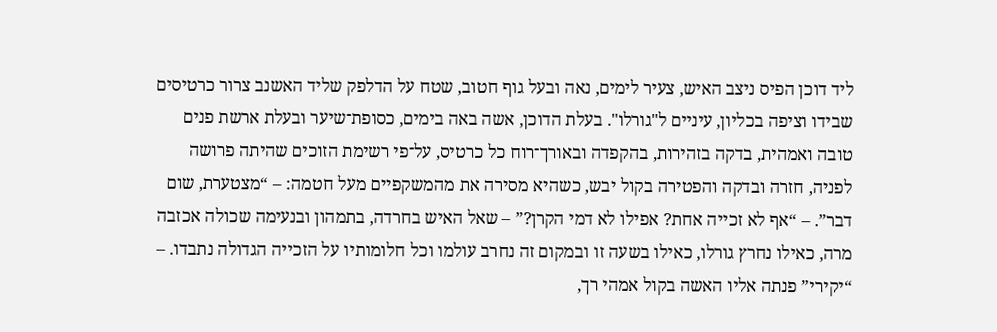ליד דוכן הפיס ניצב האיש, צעיר לימים, נאה ובעל גוף חטוב, שטח על הדלפק שליד האשנב צרור כרטיסים שבידו וציפה בכליון, עיניים ל"גורלו". בעלת הדוכן, אשה באה בימים, כסופת־שיער ובעלת ארשת פנים טובה ואמהית, בדקה בזהירות, בהקפדה ובאורך־רוח כל כרטיס, על־פי רשימת הזוכים שהיתה פרושה לפניה, חזרה ובדקה והפטירה בקול יבש, כשהיא מסירה את מהמשקפיים מעל חטמה: – “מצטערת, שום דבר”. – “אף לא זכייה אחת? אפילו לא דמי הקרן?” – שאל האיש בחרדה, בתמהון ובנעימה שכולה אכזבה מרה, כאילו נחרץ גורלו, כאילו בשעה זו ובמקום זה נחרב עולמו וכל חלומותיו על הזכייה הגדולה נתבדו. – “יקירי” פנתה אליו האשה בקול אמהי רך,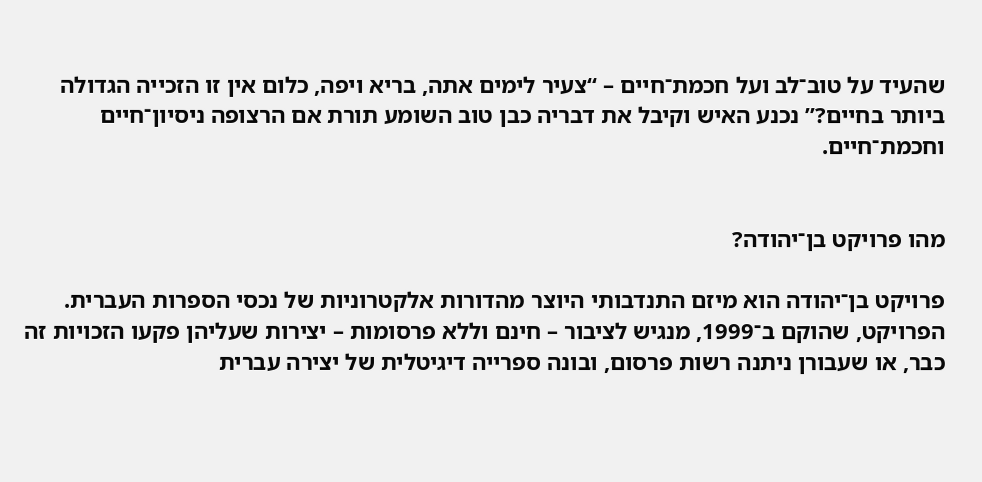שהעיד על טוב־לב ועל חכמת־חיים – “צעיר לימים אתה, בריא ויפה, כלום אין זו הזכייה הגדולה ביותר בחיים?” נכנע האיש וקיבל את דבריה כבן טוב השומע תורת אם הרצופה ניסיון־חיים וחכמת־חיים.


מהו פרויקט בן־יהודה?

פרויקט בן־יהודה הוא מיזם התנדבותי היוצר מהדורות אלקטרוניות של נכסי הספרות העברית. הפרויקט, שהוקם ב־1999, מנגיש לציבור – חינם וללא פרסומות – יצירות שעליהן פקעו הזכויות זה כבר, או שעבורן ניתנה רשות פרסום, ובונה ספרייה דיגיטלית של יצירה עברית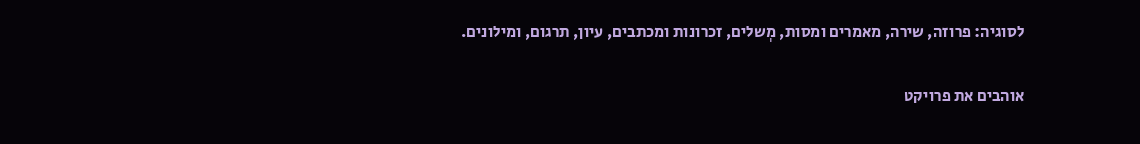לסוגיה: פרוזה, שירה, מאמרים ומסות, מְשלים, זכרונות ומכתבים, עיון, תרגום, ומילונים.

אוהבים את פרויקט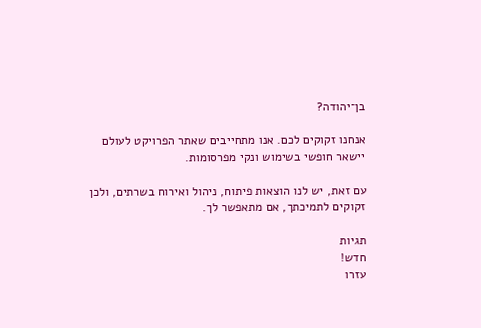בן־יהודה?

אנחנו זקוקים לכם. אנו מתחייבים שאתר הפרויקט לעולם יישאר חופשי בשימוש ונקי מפרסומות.

עם זאת, יש לנו הוצאות פיתוח, ניהול ואירוח בשרתים, ולכן זקוקים לתמיכתך, אם מתאפשר לך.

תגיות
חדש!
עזרו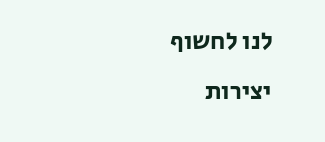לנו לחשוף יצירות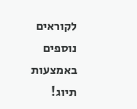לקוראים נוספים באמצעות תיוג!